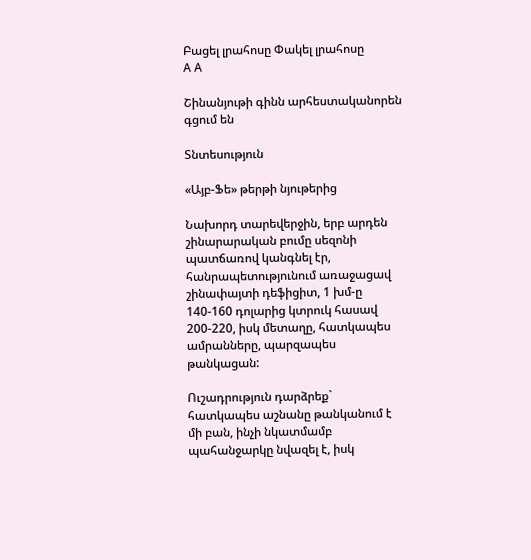Բացել լրահոսը Փակել լրահոսը
A A

Շինանյութի գինն արհեստականորեն գցում են

Տնտեսություն

«Այբ-Ֆե» թերթի նյութերից

Նախորդ տարեվերջին, երբ արդեն շինարարական բումը սեզոնի պատճառով կանգնել էր, հանրապետությունում առաջացավ շինափայտի դեֆիցիտ, 1 խմ-ը 140-160 դոլարից կտրուկ հասավ 200-220, իսկ մետաղը, հատկապես ամրանները, պարզապես թանկացան:

Ուշադրություն դարձրեք` հատկապես աշնանը թանկանում է մի բան, ինչի նկատմամբ պահանջարկը նվազել է, իսկ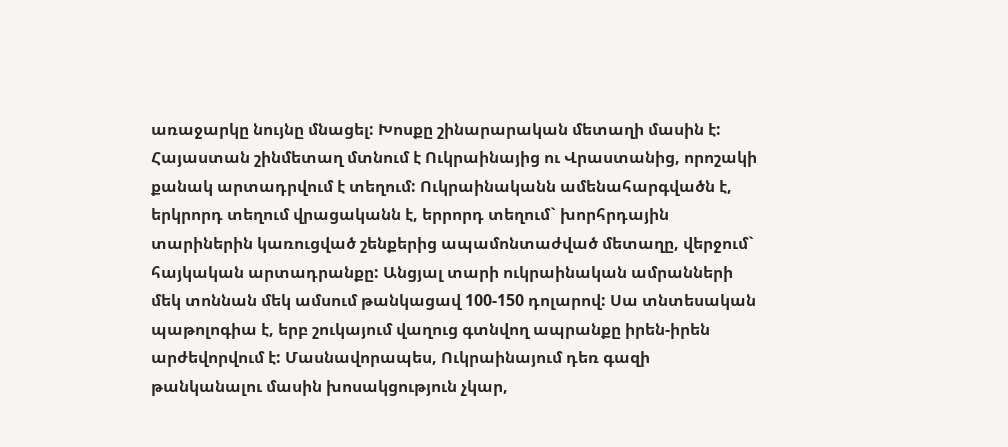առաջարկը նույնը մնացել: Խոսքը շինարարական մետաղի մասին է: Հայաստան շինմետաղ մտնում է Ուկրաինայից ու Վրաստանից, որոշակի քանակ արտադրվում է տեղում: Ուկրաինականն ամենահարգվածն է, երկրորդ տեղում վրացականն է, երրորդ տեղում` խորհրդային տարիներին կառուցված շենքերից ապամոնտաժված մետաղը, վերջում` հայկական արտադրանքը: Անցյալ տարի ուկրաինական ամրանների մեկ տոննան մեկ ամսում թանկացավ 100-150 դոլարով: Սա տնտեսական պաթոլոգիա է, երբ շուկայում վաղուց գտնվող ապրանքը իրեն-իրեն արժեվորվում է: Մասնավորապես, Ուկրաինայում դեռ գազի թանկանալու մասին խոսակցություն չկար,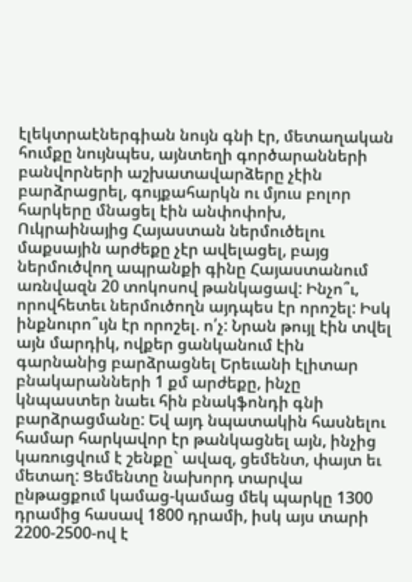էլեկտրաէներգիան նույն գնի էր, մետաղական հումքը նույնպես, այնտեղի գործարանների բանվորների աշխատավարձերը չէին բարձրացրել, գույքահարկն ու մյուս բոլոր հարկերը մնացել էին անփոփոխ, Ուկրաինայից Հայաստան ներմուծելու մաքսային արժեքը չէր ավելացել, բայց ներմուծվող ապրանքի գինը Հայաստանում առնվազն 20 տոկոսով թանկացավ: Ինչո՞ւ, որովհետեւ ներմուծողն այդպես էր որոշել: Իսկ ինքնուրո՞ւյն էր որոշել. ո՛չ: Նրան թույլ էին տվել այն մարդիկ, ովքեր ցանկանում էին գարնանից բարձրացնել Երեւանի էլիտար բնակարանների 1 քմ արժեքը, ինչը կնպաստեր նաեւ հին բնակֆոնդի գնի բարձրացմանը: Եվ այդ նպատակին հասնելու համար հարկավոր էր թանկացնել այն, ինչից կառուցվում է շենքը` ավազ, ցեմենտ, փայտ եւ մետաղ: Ցեմենտը նախորդ տարվա ընթացքում կամաց-կամաց մեկ պարկը 1300 դրամից հասավ 1800 դրամի, իսկ այս տարի 2200-2500-ով է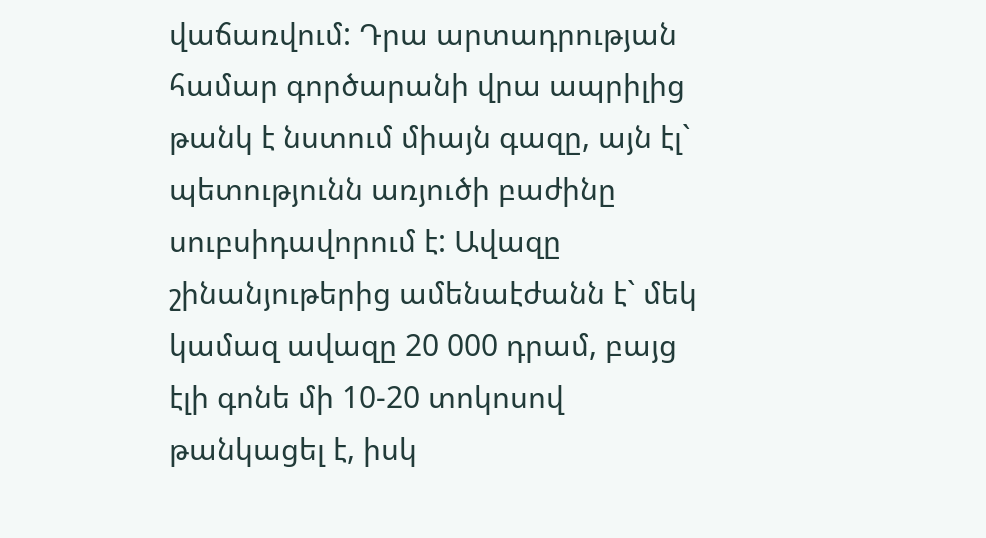վաճառվում: Դրա արտադրության համար գործարանի վրա ապրիլից թանկ է նստում միայն գազը, այն էլ` պետությունն առյուծի բաժինը սուբսիդավորում է: Ավազը շինանյութերից ամենաէժանն է` մեկ կամազ ավազը 20 000 դրամ, բայց էլի գոնե մի 10-20 տոկոսով թանկացել է, իսկ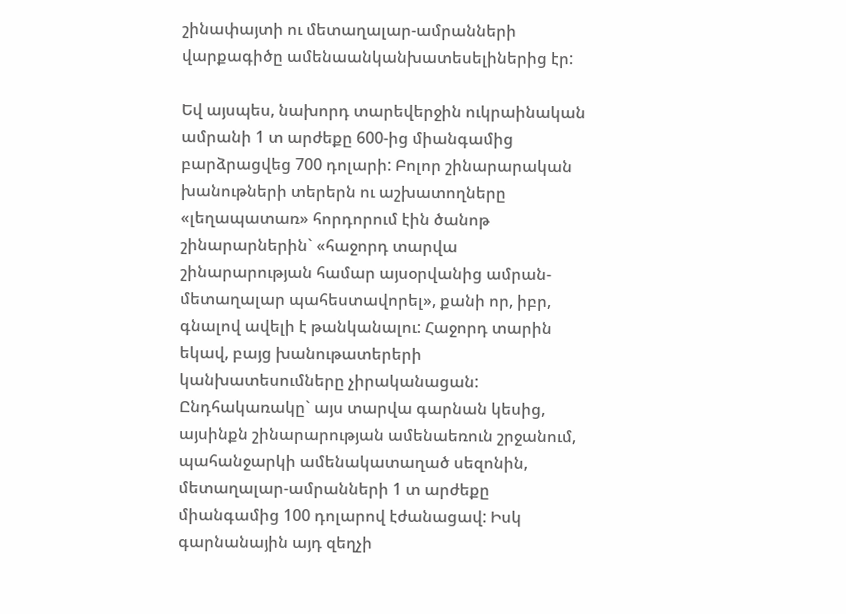շինափայտի ու մետաղալար-ամրանների վարքագիծը ամենաանկանխատեսելիներից էր:

Եվ այսպես, նախորդ տարեվերջին ուկրաինական ամրանի 1 տ արժեքը 600-ից միանգամից բարձրացվեց 700 դոլարի: Բոլոր շինարարական խանութների տերերն ու աշխատողները «լեղապատառ» հորդորում էին ծանոթ շինարարներին` «հաջորդ տարվա շինարարության համար այսօրվանից ամրան-մետաղալար պահեստավորել», քանի որ, իբր, գնալով ավելի է թանկանալու: Հաջորդ տարին եկավ, բայց խանութատերերի կանխատեսումները չիրականացան: Ընդհակառակը` այս տարվա գարնան կեսից, այսինքն շինարարության ամենաեռուն շրջանում, պահանջարկի ամենակատաղած սեզոնին, մետաղալար-ամրանների 1 տ արժեքը միանգամից 100 դոլարով էժանացավ: Իսկ գարնանային այդ զեղչի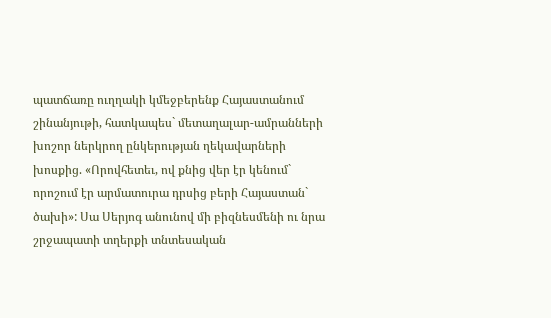պատճառը ուղղակի կմեջբերենք Հայաստանում շինանյութի, հատկապես` մետաղալար-ամրանների խոշոր ներկրող ընկերության ղեկավարների խոսքից. «Որովհետեւ, ով քնից վեր էր կենում` որոշում էր արմատուրա դրսից բերի Հայաստան` ծախի»: Սա Սերյոգ անունով մի բիզնեսմենի ու նրա շրջապատի տղերքի տնտեսական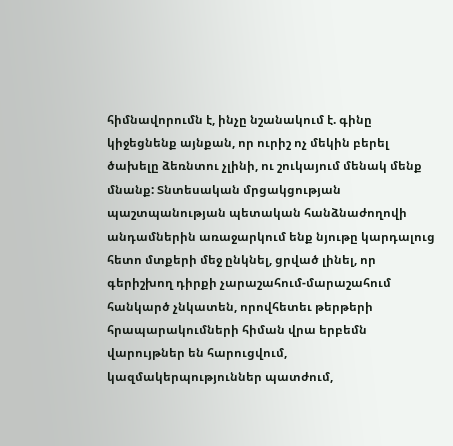հիմնավորումն է, ինչը նշանակում է. գինը կիջեցնենք այնքան, որ ուրիշ ոչ մեկին բերել ծախելը ձեռնտու չլինի, ու շուկայում մենակ մենք մնանք: Տնտեսական մրցակցության պաշտպանության պետական հանձնաժողովի անդամներին առաջարկում ենք նյութը կարդալուց հետո մտքերի մեջ ընկնել, ցրված լինել, որ գերիշխող դիրքի չարաշահում-մարաշահում հանկարծ չնկատեն, որովհետեւ թերթերի հրապարակումների հիման վրա երբեմն վարույթներ են հարուցվում, կազմակերպություններ պատժում,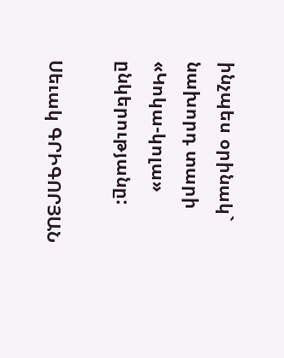ինչպես օրինակ` նախորդ տարի «Կոկա-կոլա» ընկերությանը:

Սեւակ ԳՐԻԳՈՐՅԱՆ